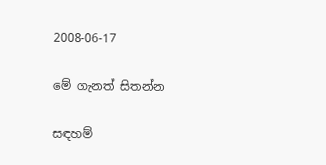2008-06-17

මේ ගැනත් සිතන්න

සඳහම්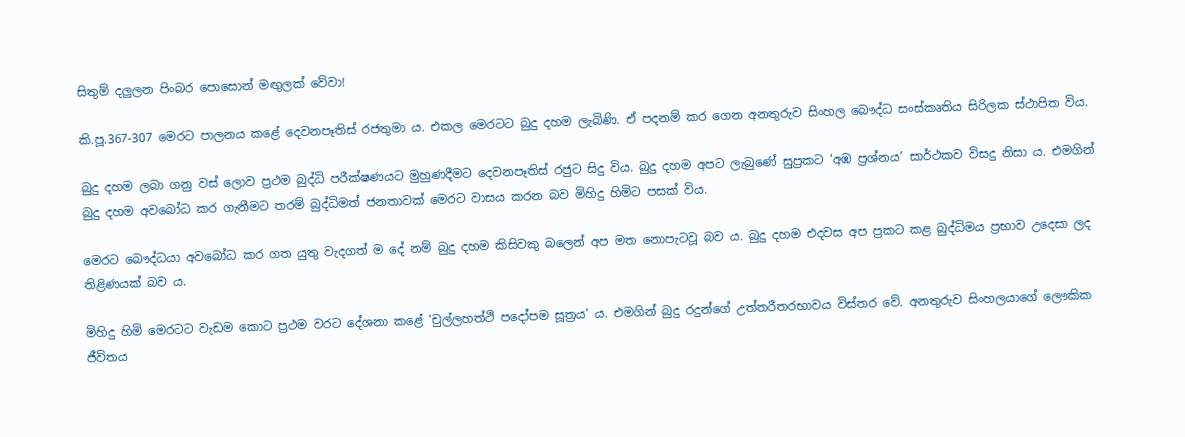සිතුම් දලුලන පිංබර පොසොන් මඟුලක් වේවා!

කි.පූ.367-307 මෙරට පාලනය කළේ දෙවනපෑතිස් රජතුමා ය. එකල මෙරටට බුදු දහම ලැබිණි. ඒ පදනම් කර ගෙන ‍අනතුරුව සිංහල බෞද්ධ සංස්කෘතිය සිරිලක ස්ථාපිත විය.

බුදු දහම ලබා ගනු වස් ලොව ප්‍රථම බුද්ධි පරීක්ෂණයට මුහුණදීමට දෙවනපෑතිස් රජුට සිදු විය. බුදු දහම අපට ලැබුණේ සුප්‍රකට ‘අඹ ප්‍රශ්නය’ සාර්ථකව විසදු නිසා ය. එමගින් බුදු දහම අවබෝධ කර ගැනීමට තරම් බුද්ධිමත් ජනතාවක් මෙරට වාසය කරන බව මිහිදු හිමිට පසක් විය.

මෙරට බෞද්ධයා අවබෝධ කර ගත යුතු වැදගත් ම දේ නම් බුදු දහම කිසිවකු බලෙන් අප මත නොපැටවූ බව ය. බුදු දහම එදවස අප ප්‍රකට කළ බුද්ධිමය ප්‍රභාව උදෙසා ලද තිළිණයක් බව ය.

මිහිදු හිමි මෙරටට වැඩම කොට ප්‍රථම වරට දේශනා කළේ ‘චුල්ලහත්ථි පදෝපම සූත්‍රය’ ය. එමගින් බුදු රදුන්ගේ උත්තරීතරභාවය විස්තර වේ. අනතුරුව ‍සිංහලයාගේ ලෞකික ජීවිතය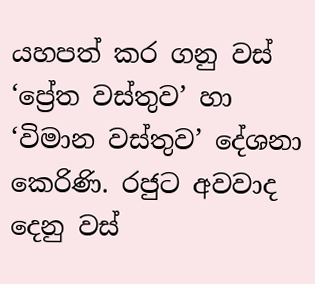යහපත් කර ගනු වස් ‘ප්‍රේත වස්තුව’ හා ‘විමාන වස්තුව’ දේශනා කෙරිණි. රජුට අවවාද දෙනු වස්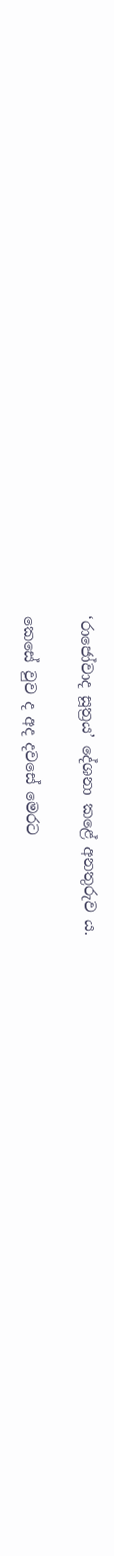‘රාජෝවාද සූත්‍රය’ දේශනා කළේ අනතුරුව ය.

කෙසේ වුව ද අද දවසේ මෙරට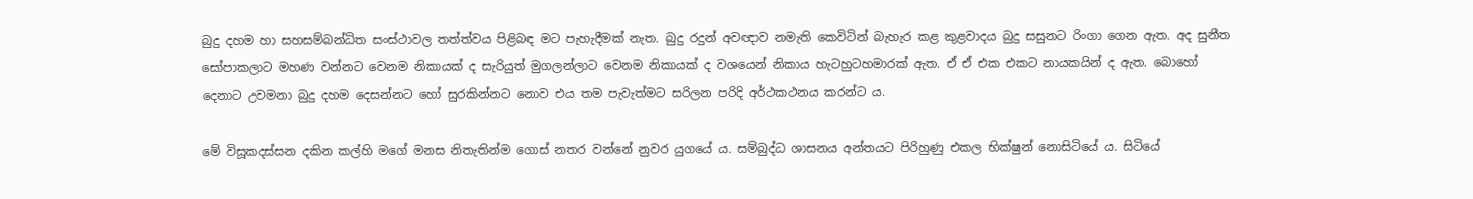බුදු දහම හා සහසම්බන්ධිත සංස්ථාවල තත්ත්වය පිළිබඳ මට පැහැදීමක් නැත. බුදු රදුන් අවඥාව නමැති කෙවිටින් බැහැර කළ කුළවාදය බුදු සසුනට රිංගා ගෙන ඇත. අද සුනීත සෝපාකලාට මහණ වන්නට වෙනම නිකායක් ද සැරියුත් මුගලන්ලාට වෙනම නිකායක් ද වශයෙන් නිකාය හැටහුටහමාරක් ඇත. ඒ ඒ එක එකට නායකයින් ද ඇත. බොහෝ දෙනාට උවමනා බුදු දහම දෙසන්නට හෝ සුරකින්නට නොව එය තම පැවැත්මට සරිලන පරිදි අර්ථකථනය කරන්ට ය.

මේ විසූකදස්සන දකින කල්හි මගේ මනස නිතැතින්ම ගොස් නතර වන්නේ නුවර යුගයේ ය. සම්බුද්ධ ශාසනය අන්තයට පිරිහුණු එකල භික්ෂුන් නොසිටියේ ය. සිටියේ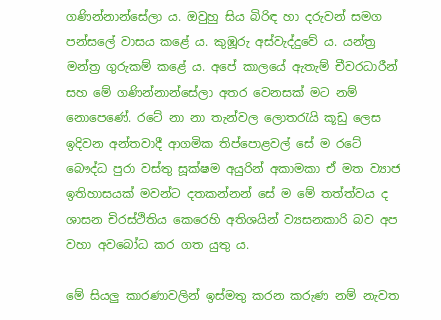ගණින්නාන්සේලා ය. ඔවුහු සිය බිරිඳ හා දරුවන් සමග පන්සලේ වාසය කළේ ය. කුඹූරු අස්වැද්දුවේ ය. යන්ත්‍ර මන්ත්‍ර ගුරුකම් කළේ ය. අපේ කාලයේ ඇතැම් චීවරධාරීන් සහ මේ ගණින්නාන්සේලා අතර වෙනසක් මට නම් නොපෙණේ. රටේ නා නා තැන්වල ලොතරැයි කූඩු ලෙස ඉදිවන අන්තවාදී ආගමික තිප්පොළවල් සේ ම රටේ බෞද්ධ පුරා වස්තු සූක්ෂම අයුරින් අකාමකා ඒ මත ව්‍යාජ ඉතිහාසයක් මවන්ට දතකන්නන් සේ ම මේ තත්ත්වය ද ශාසන චිරස්ථිතිය කෙරෙහි අතිශයින් ව්‍යසනකාරි බව අප වහා අවබෝධ කර ගත යුතු ය.

මේ සියලු කාරණාවලින් ඉස්මතු කරන කරුණ නම් නැවත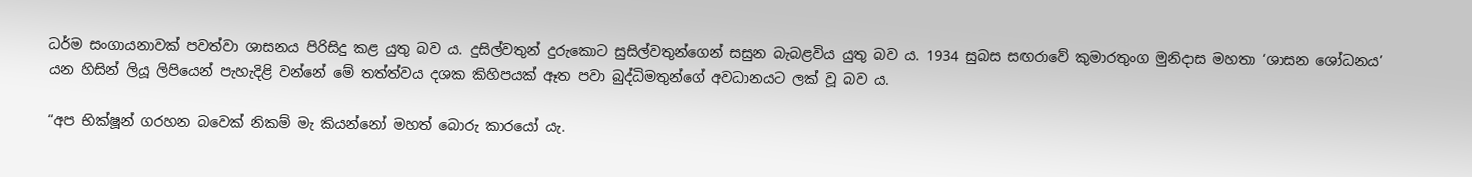ධර්ම සංගායනාවක් පවත්වා ශාසනය පිරිසිදු කළ යුතු බව ය. දුසිල්වතුන් දුරුකොට සුසිල්වතුන්ගෙන් සසුන බැබළවිය යුතු බව ය. 1934 සුබස සඟරාවේ කුමාරතුංග මුනිදාස මහතා ‘ශාසන ශෝධනය’ යන හිසින් ලියූ ලිපියෙන් පැහැදිළි වන්නේ මේ තත්ත්වය දශක කිහිපයක් ඈත පවා බුද්ධිමතුන්ගේ අවධානයට ලක් වූ බව ය.

“අප භික්ෂූන් ගරහන බවෙක් නිකම් මැ කියන්නෝ මහත් බොරු කාරයෝ යැ.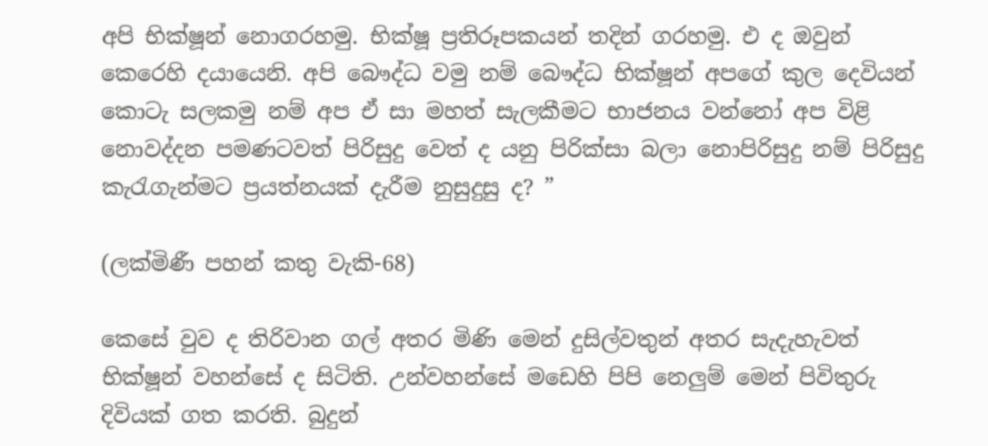අපි භික්ෂූන් නොගරහමු. භික්ෂූ ප්‍රතිරූපකයන් තදින් ගරහමු. එ ද ඔවුන් කෙරෙහි දයායෙනි. අපි බෞද්ධ වමු නම් බෞද්ධ භික්ෂූන් අපගේ කුල දෙවියන් කොටැ සලකමු නම් අප ඒ සා මහත් සැලකීමට භාජනය වන්නෝ අප විළි නොවද්දන පමණටවත් පිරිසුදු වෙත් ද යනු පිරික්සා බලා නොපිරිසුදු නම් පිරිසුදු කැරැගැන්මට ප්‍රයත්නයක් දැරීම නුසුදුසු ද? ”

(ලක්මිණී පහන් කතු වැකි-68)

කෙසේ වුව ද තිරිවාන ගල් අතර මිණි මෙන් දුසිල්වතුන් අතර සැදැහැවත් භික්ෂූන් වහන්සේ ද සිටිති. උන්වහන්සේ මඩෙහි පිපි නෙලුම් මෙන් පිවිතුරු දිවියක් ගත කරති. බුදුන්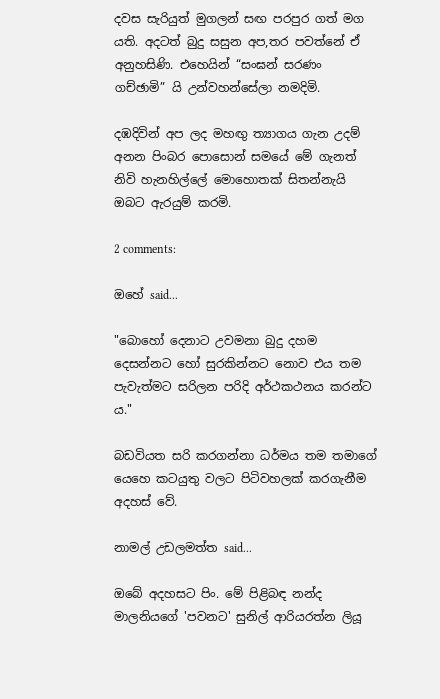දවස සැරියුත් මුගලන් සඟ පරපුර ගත් මග යති. අදටත් බුදු සසුන අප,තර පවත්නේ ඒ අනුහසිණි. එහෙයින් “සංඝන් සරණං ගච්ඡාමි” යි උන්වහන්සේලා නමදිමි.

දඹදිවින් අප ලද මහඟු ත්‍යාගය ගැන උදම් අනන පිංබර පොසොන් සමයේ මේ ගැනත් නිවි හැනහිල්ලේ මොහොතක් සිතන්නැයි ඔබට ඇරයුම් කරමි.

2 comments:

ඔහේ said...

"බොහෝ දෙනාට උවමනා බුදු දහම දෙසන්නට හෝ සුරකින්නට නොව එය තම පැවැත්මට සරිලන පරිදි අර්ථකථනය කරන්ට ය."

බඩවියත සරි කරගන්නා ධර්මය තම තමාගේ යෙහෙ කටයුතු වලට පිටිවහලක් කරගැනීම අදහස් වේ.

නාමල් උඩලමත්ත said...

ඔබේ අදහසට පිං. මේ පිළිබඳ නන්ද මාලනියගේ 'පවනට' සුනිල් ආරියරත්න ලියූ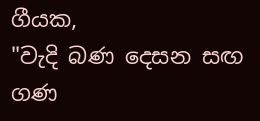ගීයක,
"වැදි බණ දෙසන සඟ ගණ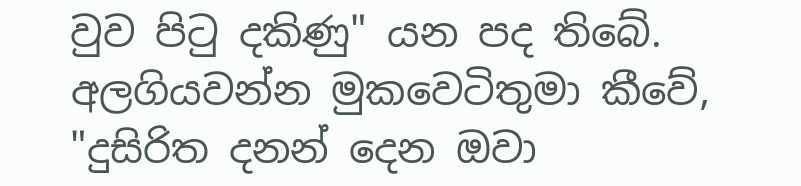වුව පිටු දකිණු" යන පද තිබේ. අලගියවන්න මුකවෙටිතුමා කීවේ,
"දුසිරිත දනන් දෙන ඔවා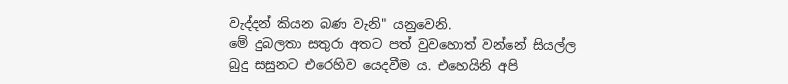වැද්දන් කියන බණ වැනි" යනුවෙනි.
මේ දුබලතා සතුරා අතට පත් වුවහොත් වන්නේ සියල්ල බුදු සසුනට එරෙහිව යෙදවීම ය. එහෙයිනි අපි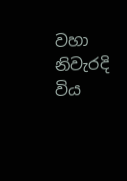වහා නිවැරදි විය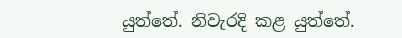යුත්තේ. නිවැරදි කළ යුත්තේ.